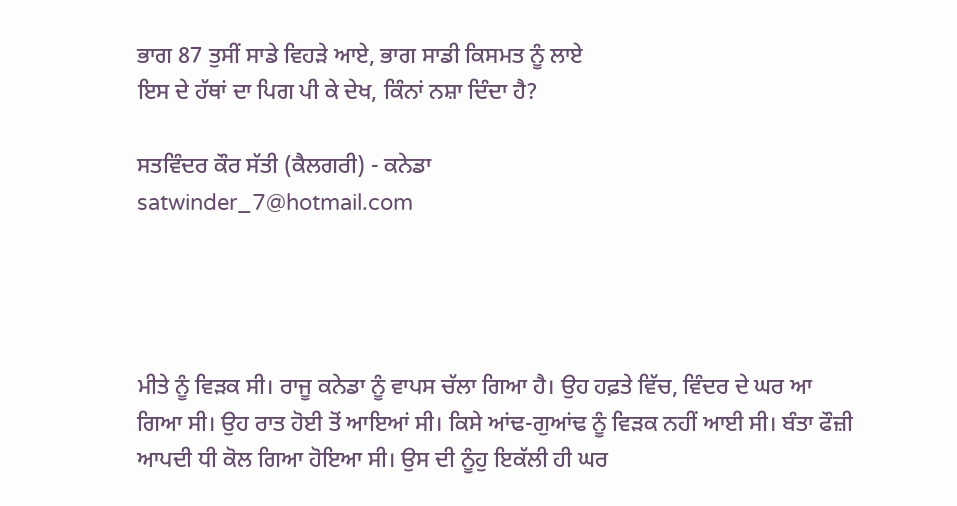ਭਾਗ 87 ਤੁਸੀਂ ਸਾਡੇ ਵਿਹੜੇ ਆਏ, ਭਾਗ ਸਾਡੀ ਕਿਸਮਤ ਨੂੰ ਲਾਏ
ਇਸ ਦੇ ਹੱਥਾਂ ਦਾ ਪਿਗ ਪੀ ਕੇ ਦੇਖ, ਕਿੰਨਾਂ ਨਸ਼ਾ ਦਿੰਦਾ ਹੈ?

ਸਤਵਿੰਦਰ ਕੌਰ ਸੱਤੀ (ਕੈਲਗਰੀ) - ਕਨੇਡਾ
satwinder_7@hotmail.com




ਮੀਤੇ ਨੂੰ ਵਿੜਕ ਸੀ। ਰਾਜੂ ਕਨੇਡਾ ਨੂੰ ਵਾਪਸ ਚੱਲਾ ਗਿਆ ਹੈ। ਉਹ ਹਫ਼ਤੇ ਵਿੱਚ, ਵਿੰਦਰ ਦੇ ਘਰ ਆ ਗਿਆ ਸੀ। ਉਹ ਰਾਤ ਹੋਈ ਤੋਂ ਆਇਆਂ ਸੀ। ਕਿਸੇ ਆਂਢ-ਗੁਆਂਢ ਨੂੰ ਵਿੜਕ ਨਹੀਂ ਆਈ ਸੀ। ਬੰਤਾ ਫੌਜ਼ੀ ਆਪਦੀ ਧੀ ਕੋਲ ਗਿਆ ਹੋਇਆ ਸੀ। ਉਸ ਦੀ ਨੂੰਹੁ ਇਕੱਲੀ ਹੀ ਘਰ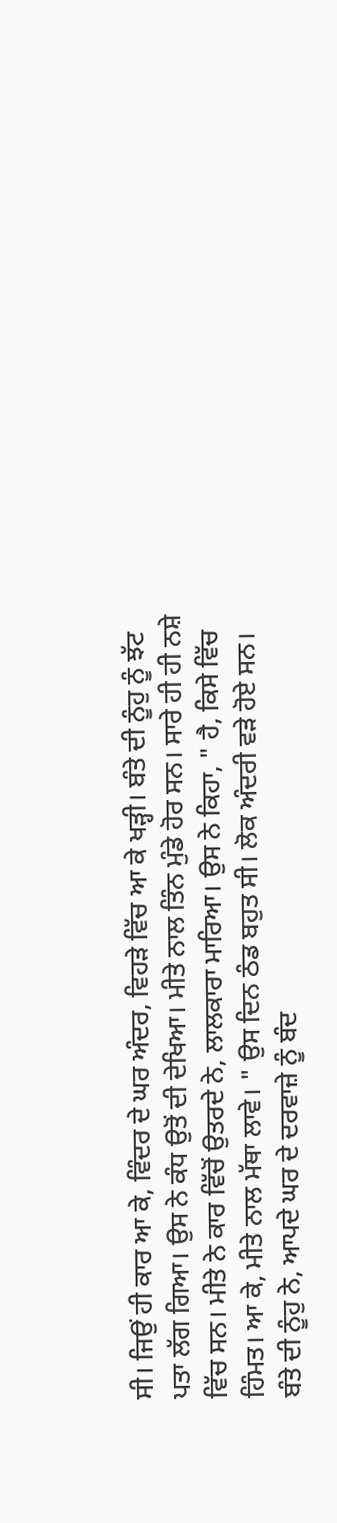ਸੀ। ਜਿਉਂ ਹੀ ਕਾਰ ਆ ਕੇ, ਵਿੰਦਰ ਦੇ ਘਰ ਅੰਦਰ, ਵਿਹੜੇ ਵਿੱਚ ਆ ਕੇ ਖੜ੍ਹੀ। ਬੰਤੇ ਦੀ ਨੂੰਹੁ ਨੂੰ ਝੱਟ ਪਤਾ ਲੱਗ ਗਿਆ। ਉਸ ਨੇ ਕੰਧ ਉਤੋਂ ਦੀ ਦੇਖਿਆ। ਮੀਤੇ ਨਾਲ ਤਿੰਨ ਮੁੰਡੇ ਹੋਰ ਸਨ। ਸਾਰੇ ਹੀ ਹੀ ਨਸ਼ੇ ਵਿੱਚ ਸਨ। ਮੀਤੇ ਨੇ ਕਾਰ ਵਿੱਚੋਂ ਉਤਰਦੇ ਨੇ, ਲਾਲਕਾਰਾ ਮਾਰਿਆ। ਉਸ ਨੇ ਕਿਹਾ, " ਹੈ, ਕਿਸੇ ਵਿੱਚ ਹਿੰਮਤ। ਆ ਕੇ, ਮੀਤੇ ਨਾਲ ਮੱਥਾ ਲਾਵੇ। " ਉਸ ਦਿਨ ਠੰਡ ਬਹੁਤ ਸੀ। ਲੋਕ ਅੰਦਰੀ ਵੜੇ ਹੋਏ ਸਨ। ਬੰਤੇ ਦੀ ਨੂੰਹੁ ਨੇ, ਆਪਦੇ ਘਰ ਦੇ ਦਰਵਾਜ਼ੇ ਨੂੰ ਬੰਦ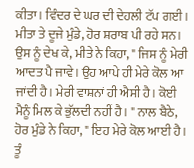ਕੀਤਾ। ਵਿੰਦਰ ਦੇ ਘਰ ਦੀ ਦੇਹਲੀ ਟੱਪ ਗਈ। ਮੀਤਾ ਤੇ ਦੂਜੇ ਮੁੰਡੇ, ਹੋਰ ਸ਼ਰਾਬ ਪੀ ਰਹੇ ਸਨ। ਉਸ ਨੂੰ ਦੇਖ ਕੇ, ਮੀਤੇ ਨੇ ਕਿਹਾ, " ਜਿਸ ਨੂੰ ਮੇਰੀ ਆਦਤ ਪੈ ਜਾਵੇ। ਉਹ ਆਪੇ ਹੀ ਮੇਰੇ ਕੋਲ ਆ ਜਾਂਦੀ ਹੈ। ਮੇਰੀ ਵਾਸ਼ਨਾਂ ਹੀ ਐਸੀ ਹੈ। ਕੋਈ ਮੈਨੂੰ ਮਿਲ ਕੇ ਭੁੱਲਦੀ ਨਹੀਂ ਹੈ। " ਨਾਲ ਬੈਠੇ, ਹੋਰ ਮੁੰਡੇ ਨੇ ਕਿਹਾ, " ਇਹ ਮੇਰੇ ਕੋਲ ਆਈ ਹੈ। ਤੂੰ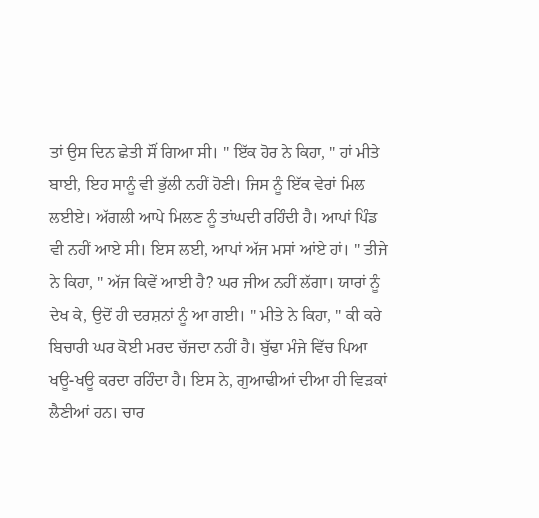ਤਾਂ ਉਸ ਦਿਨ ਛੇਤੀ ਸੌਂ ਗਿਆ ਸੀ। " ਇੱਕ ਹੋਰ ਨੇ ਕਿਹਾ, " ਹਾਂ ਮੀਤੇ ਬਾਈ, ਇਹ ਸਾਨੂੰ ਵੀ ਭੁੱਲੀ ਨਹੀਂ ਹੋਣੀ। ਜਿਸ ਨੂੰ ਇੱਕ ਵੇਰਾਂ ਮਿਲ ਲਈਏ। ਅੱਗਲੀ ਆਪੇ ਮਿਲਣ ਨੂੰ ਤਾਂਘਦੀ ਰਹਿੰਦੀ ਹੈ। ਆਪਾਂ ਪਿੰਡ ਵੀ ਨਹੀਂ ਆਏ ਸੀ। ਇਸ ਲਈ, ਆਪਾਂ ਅੱਜ ਮਸਾਂ ਆਂਏ ਹਾਂ। " ਤੀਜੇ ਨੇ ਕਿਹਾ, " ਅੱਜ ਕਿਵੇਂ ਆਈ ਹੈ? ਘਰ ਜੀਅ ਨਹੀਂ ਲੱਗਾ। ਯਾਰਾਂ ਨੂੰ ਦੇਖ ਕੇ, ਉਦੋਂ ਹੀ ਦਰਸ਼ਨਾਂ ਨੂੰ ਆ ਗਈ। " ਮੀਤੇ ਨੇ ਕਿਹਾ, " ਕੀ ਕਰੇ ਬਿਚਾਰੀ ਘਰ ਕੋਈ ਮਰਦ ਚੱਜਦਾ ਨਹੀਂ ਹੈ। ਬੁੱਢਾ ਮੰਜੇ ਵਿੱਚ ਪਿਆ ਖਊ-ਖਊ ਕਰਦਾ ਰਹਿੰਦਾ ਹੈ। ਇਸ ਨੇ, ਗੁਆਢੀਆਂ ਦੀਆ ਹੀ ਵਿੜਕਾਂ ਲੈਣੀਆਂ ਹਨ। ਚਾਰ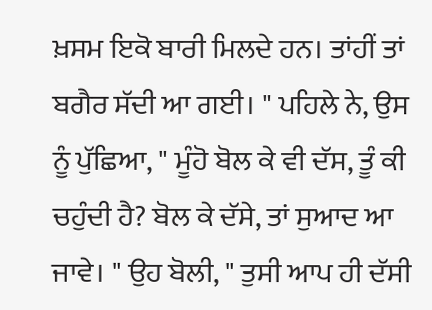ਖ਼ਸਮ ਇਕੋ ਬਾਰੀ ਮਿਲਦੇ ਹਨ। ਤਾਂਹੀਂ ਤਾਂ ਬਗੈਰ ਸੱਦੀ ਆ ਗਈ। " ਪਹਿਲੇ ਨੇ, ਉਸ ਨੂੰ ਪੁੱਛਿਆ, " ਮੂੰਹੋ ਬੋਲ ਕੇ ਵੀ ਦੱਸ, ਤੂੰ ਕੀ ਚਹੁੰਦੀ ਹੈ? ਬੋਲ ਕੇ ਦੱਸੇ, ਤਾਂ ਸੁਆਦ ਆ ਜਾਵੇ। " ਉਹ ਬੋਲੀ, " ਤੁਸੀ ਆਪ ਹੀ ਦੱਸੀ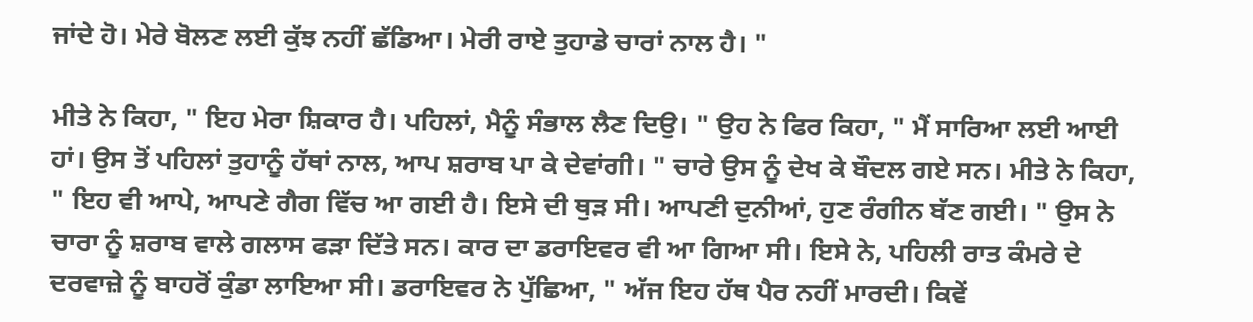ਜਾਂਦੇ ਹੋ। ਮੇਰੇ ਬੋਲਣ ਲਈ ਕੁੱਝ ਨਹੀਂ ਛੱਡਿਆ। ਮੇਰੀ ਰਾਏ ਤੁਹਾਡੇ ਚਾਰਾਂ ਨਾਲ ਹੈ। "

ਮੀਤੇ ਨੇ ਕਿਹਾ, " ਇਹ ਮੇਰਾ ਸ਼ਿਕਾਰ ਹੈ। ਪਹਿਲਾਂ, ਮੈਨੂੰ ਸੰਭਾਲ ਲੈਣ ਦਿਉ। " ਉਹ ਨੇ ਫਿਰ ਕਿਹਾ, " ਮੈਂ ਸਾਰਿਆ ਲਈ ਆਈ ਹਾਂ। ਉਸ ਤੋਂ ਪਹਿਲਾਂ ਤੁਹਾਨੂੰ ਹੱਥਾਂ ਨਾਲ, ਆਪ ਸ਼ਰਾਬ ਪਾ ਕੇ ਦੇਵਾਂਗੀ। " ਚਾਰੇ ਉਸ ਨੂੰ ਦੇਖ ਕੇ ਬੌਦਲ ਗਏ ਸਨ। ਮੀਤੇ ਨੇ ਕਿਹਾ, " ਇਹ ਵੀ ਆਪੇ, ਆਪਣੇ ਗੈਗ ਵਿੱਚ ਆ ਗਈ ਹੈ। ਇਸੇ ਦੀ ਥੁੜ ਸੀ। ਆਪਣੀ ਦੁਨੀਆਂ, ਹੁਣ ਰੰਗੀਨ ਬੱਣ ਗਈ। " ਉਸ ਨੇ ਚਾਰਾ ਨੂੰ ਸ਼ਰਾਬ ਵਾਲੇ ਗਲਾਸ ਫੜਾ ਦਿੱਤੇ ਸਨ। ਕਾਰ ਦਾ ਡਰਾਇਵਰ ਵੀ ਆ ਗਿਆ ਸੀ। ਇਸੇ ਨੇ, ਪਹਿਲੀ ਰਾਤ ਕੰਮਰੇ ਦੇ ਦਰਵਾਜ਼ੇ ਨੂੰ ਬਾਹਰੋਂ ਕੁੰਡਾ ਲਾਇਆ ਸੀ। ਡਰਾਇਵਰ ਨੇ ਪੁੱਛਿਆ, " ਅੱਜ ਇਹ ਹੱਥ ਪੈਰ ਨਹੀਂ ਮਾਰਦੀ। ਕਿਵੇਂ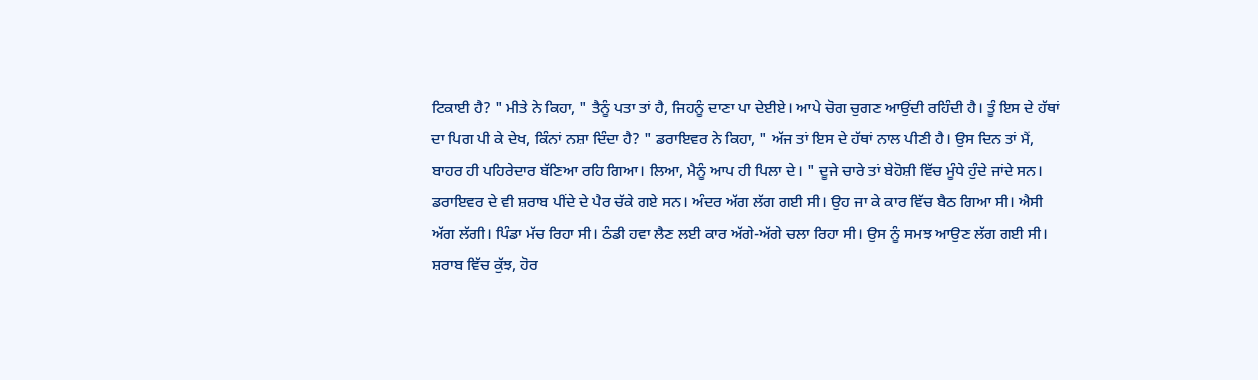ਟਿਕਾਈ ਹੈ? " ਮੀਤੇ ਨੇ ਕਿਹਾ, " ਤੈਨੂੰ ਪਤਾ ਤਾਂ ਹੈ, ਜਿਹਨੂੰ ਦਾਣਾ ਪਾ ਦੇਈਏ। ਆਪੇ ਚੋਗ ਚੁਗਣ ਆਉਂਦੀ ਰਹਿੰਦੀ ਹੈ। ਤੂੰ ਇਸ ਦੇ ਹੱਥਾਂ ਦਾ ਪਿਗ ਪੀ ਕੇ ਦੇਖ, ਕਿੰਨਾਂ ਨਸ਼ਾ ਦਿੰਦਾ ਹੈ? " ਡਰਾਇਵਰ ਨੇ ਕਿਹਾ, " ਅੱਜ ਤਾਂ ਇਸ ਦੇ ਹੱਥਾਂ ਨਾਲ ਪੀਣੀ ਹੈ। ਉਸ ਦਿਨ ਤਾਂ ਮੈਂ, ਬਾਹਰ ਹੀ ਪਹਿਰੇਦਾਰ ਬੱਣਿਆ ਰਹਿ ਗਿਆ। ਲਿਆ, ਮੈਨੂੰ ਆਪ ਹੀ ਪਿਲਾ ਦੇ। " ਦੂਜੇ ਚਾਰੇ ਤਾਂ ਬੇਹੋਸ਼ੀ ਵਿੱਚ ਮੂੰਧੇ ਹੁੰਦੇ ਜਾਂਦੇ ਸਨ। ਡਰਾਇਵਰ ਦੇ ਵੀ ਸ਼ਰਾਬ ਪੀਂਦੇ ਦੇ ਪੈਰ ਚੱਕੇ ਗਏ ਸਨ। ਅੰਦਰ ਅੱਗ ਲੱਗ ਗਈ ਸੀ। ਉਹ ਜਾ ਕੇ ਕਾਰ ਵਿੱਚ ਬੈਠ ਗਿਆ ਸੀ। ਐਸੀ ਅੱਗ ਲੱਗੀ। ਪਿੰਡਾ ਮੱਚ ਰਿਹਾ ਸੀ। ਠੰਡੀ ਹਵਾ ਲੈਣ ਲਈ ਕਾਰ ਅੱਗੇ-ਅੱਗੇ ਚਲਾ ਰਿਹਾ ਸੀ। ਉਸ ਨੂੰ ਸਮਝ ਆਉਣ ਲੱਗ ਗਈ ਸੀ। ਸ਼ਰਾਬ ਵਿੱਚ ਕੁੱਝ, ਹੋਰ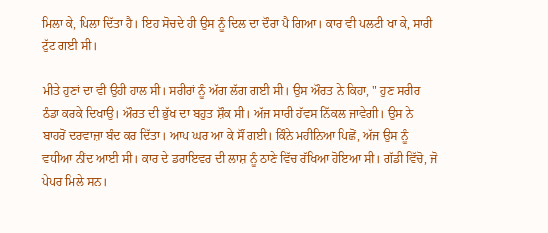ਮਿਲਾ ਕੇ, ਪਿਲਾ ਦਿੱਤਾ ਹੈ। ਇਹ ਸੋਚਦੇ ਹੀ ਉਸ ਨੂੰ ਦਿਲ ਦਾ ਦੌਰਾ ਪੈ ਗਿਆ। ਕਾਰ ਵੀ ਪਲਟੀ ਖਾ ਕੇ, ਸਾਰੀ ਟੁੱਟ ਗਈ ਸੀ।

ਮੀਤੇ ਹੁਣਾਂ ਦਾ ਵੀ ਉਹੀ ਹਾਲ ਸੀ। ਸਰੀਰਾਂ ਨੂੰ ਅੱਗ ਲੱਗ ਗਈ ਸੀ। ਉਸ ਔਰਤ ਨੇ ਕਿਹਾ, " ਹੁਣ ਸਰੀਰ ਠੰਡਾ ਕਰਕੇ ਦਿਖਾਉ। ਔਰਤ ਦੀ ਭੁੱਖ ਦਾ ਬਹੁਤ ਸ਼ੌਕ ਸੀ। ਅੱਜ ਸਾਰੀ ਹੱਵਸ ਨਿੱਕਲ ਜਾਵੇਗੀ। ਉਸ ਨੇ ਬਾਹਰੋਂ ਦਰਵਾਜ਼ਾ ਬੰਦ ਕਰ ਦਿੱਤਾ। ਆਪ ਘਰ ਆ ਕੇ ਸੌਂ ਗਈ। ਕਿੰਨੇ ਮਹੀਨਿਆ ਪਿਛੋਂ, ਅੱਜ ਉਸ ਨੂੰ ਵਧੀਆ ਨੀਂਦ ਆਈ ਸੀ। ਕਾਰ ਦੇ ਡਰਾਇਵਰ ਦੀ ਲਾਸ਼ ਨੂੰ ਠਾਣੇ ਵਿੱਚ ਰੱਖਿਆ ਹੋਇਆ ਸੀ। ਗੱਡੀ ਵਿੱਚੋ, ਜੋ ਪੇਪਰ ਮਿਲੇ ਸਨ।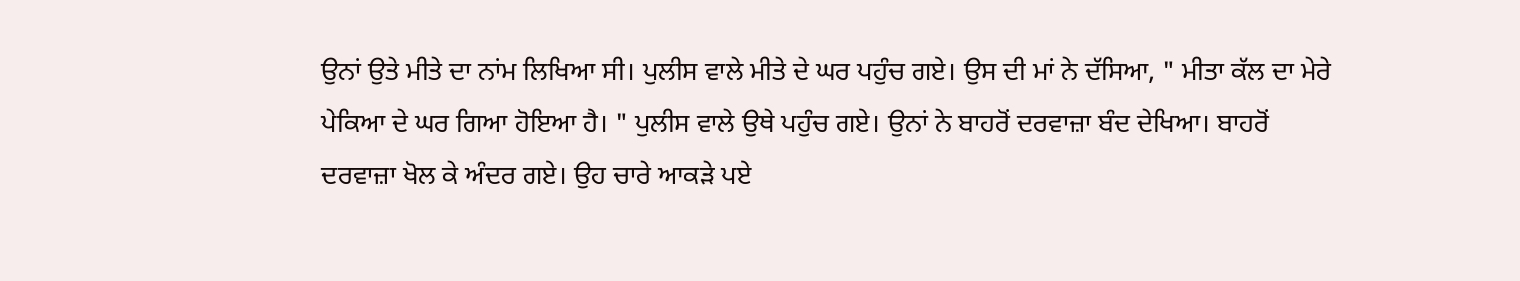ਉਨਾਂ ਉਤੇ ਮੀਤੇ ਦਾ ਨਾਂਮ ਲਿਖਿਆ ਸੀ। ਪੁਲੀਸ ਵਾਲੇ ਮੀਤੇ ਦੇ ਘਰ ਪਹੁੰਚ ਗਏ। ਉਸ ਦੀ ਮਾਂ ਨੇ ਦੱਸਿਆ, " ਮੀਤਾ ਕੱਲ ਦਾ ਮੇਰੇ ਪੇਕਿਆ ਦੇ ਘਰ ਗਿਆ ਹੋਇਆ ਹੈ। " ਪੁਲੀਸ ਵਾਲੇ ਉਥੇ ਪਹੁੰਚ ਗਏ। ਉਨਾਂ ਨੇ ਬਾਹਰੋਂ ਦਰਵਾਜ਼ਾ ਬੰਦ ਦੇਖਿਆ। ਬਾਹਰੋਂ ਦਰਵਾਜ਼ਾ ਖੋਲ ਕੇ ਅੰਦਰ ਗਏ। ਉਹ ਚਾਰੇ ਆਕੜੇ ਪਏ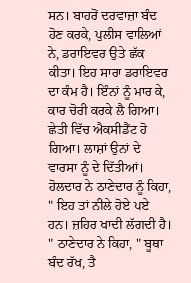ਸਨ। ਬਾਹਰੋਂ ਦਰਵਾਜ਼ਾ ਬੰਦ ਹੋਣ ਕਰਕੇ, ਪੁਲੀਸ ਵਾਲਿਆਂ ਨੇ, ਡਰਾਇਵਰ ਉਤੇ ਛੱਕ ਕੀਤਾ। ਇਹ ਸਾਰਾ ਡਰਾਇਵਰ ਦਾ ਕੰਮ ਹੈ। ਇੰਨਾਂ ਨੂੰ ਮਾਰ ਕੇ, ਕਾਰ ਚੋਰੀ ਕਰਕੇ ਲੈ ਗਿਆ। ਛੇਤੀ ਵਿੱਚ ਐਕਸੀਡੈਂਟ ਹੋ ਗਿਆ। ਲਾਸ਼ਾਂ ਉਨਾਂ ਦੇ ਵਾਰਸਾ ਨੂੰ ਦੇ ਦਿੱਤੀਆਂ। ਹੋਲਦਾਰ ਨੇ ਠਾਣੇਦਾਰ ਨੂੰ ਕਿਹਾ, " ਇਹ ਤਾਂ ਨੀਲੇ ਹੋਏ ਪਏ ਹਨ। ਜ਼ਹਿਰ ਖਾਦੀ ਲੱਗਦੀ ਹੈ। " ਠਾਣੇਦਾਰ ਨੇ ਕਿਹਾ, " ਬੂਥਾ ਬੰਦ ਰੱਖ, ਤੈ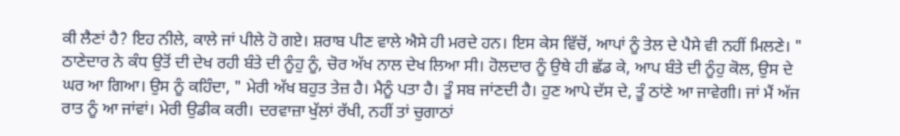ਕੀ ਲੈਣਾਂ ਹੈ? ਇਹ ਨੀਲੇ, ਕਾਲੇ ਜਾਂ ਪੀਲੇ ਹੋ ਗਏ। ਸ਼ਰਾਬ ਪੀਣ ਵਾਲੇ ਐਸੇ ਹੀ ਮਰਦੇ ਹਨ। ਇਸ ਕੇਸ ਵਿੱਚੋਂ, ਆਪਾਂ ਨੂੰ ਤੇਲ ਦੇ ਪੈਸੇ ਵੀ ਨਹੀਂ ਮਿਲਣੇ। " ਠਾਣੇਦਾਰ ਨੇ ਕੰਧ ਉਤੋਂ ਦੀ ਦੇਖ ਰਹੀ ਬੰਤੇ ਦੀ ਨੂੰਹੁ ਨੂੰ, ਚੋਰ ਅੱਖ ਨਾਲ ਦੇਖ ਲਿਆ ਸੀ। ਹੋਲਦਾਰ ਨੂੰ ਉਥੇ ਹੀ ਛੱਡ ਕੇ, ਆਪ ਬੰਤੇ ਦੀ ਨੂੰਹੁ ਕੋਲ, ਉਸ ਦੇ ਘਰ ਆ ਗਿਆ। ਉਸ ਨੂੰ ਕਹਿੰਦਾ, " ਮੇਰੀ ਅੱਖ ਬਹੁਤ ਤੇਜ਼ ਹੈ। ਮੈਨੂੰ ਪਤਾ ਹੈ। ਤੂੰ ਸਬ ਜਾਂਣਦੀ ਹੈ। ਹੁਣ ਆਪੇ ਦੱਸ ਦੇ, ਤੂੰ ਠਾਂਣੇ ਆ ਜਾਵੇਗੀ। ਜਾਂ ਮੈਂ ਅੱਜ ਰਾਤ ਨੂੰ ਆ ਜਾਂਵਾਂ। ਮੇਰੀ ਉਡੀਕ ਕਰੀ। ਦਰਵਾਜ਼ਾ ਖੁੱਲਾਂ ਰੱਖੀ, ਨਹੀਂ ਤਾਂ ਚੁਗਾਠਾਂ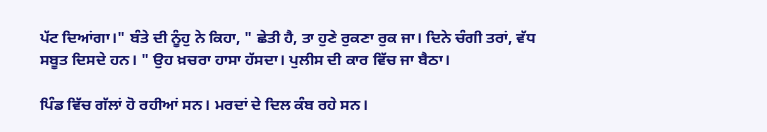ਪੱਟ ਦਿਆਂਗਾ।" ਬੰਤੇ ਦੀ ਨੂੰਹੁ ਨੇ ਕਿਹਾ, " ਛੇਤੀ ਹੈ, ਤਾ ਹੁਣੇ ਰੁਕਣਾ ਰੁਕ ਜਾ। ਦਿਨੇ ਚੰਗੀ ਤਰਾਂ, ਵੱਧ ਸਬੂਤ ਦਿਸਦੇ ਹਨ। " ਉਹ ਖ਼ਚਰਾ ਹਾਸਾ ਹੱਸਦਾ। ਪੁਲੀਸ ਦੀ ਕਾਰ ਵਿੱਚ ਜਾ ਬੈਠਾ।

ਪਿੰਡ ਵਿੱਚ ਗੱਲਾਂ ਹੋ ਰਹੀਆਂ ਸਨ। ਮਰਦਾਂ ਦੇ ਦਿਲ ਕੰਬ ਰਹੇ ਸਨ।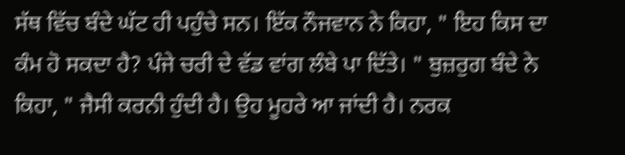ਸੱਥ ਵਿੱਚ ਬੰਦੇ ਘੱਟ ਹੀ ਪਹੁੰਚੇ ਸਨ। ਇੱਕ ਨੌਜਵਾਨ ਨੇ ਕਿਹਾ, " ਇਹ ਕਿਸ ਦਾ ਕੰਮ ਹੋ ਸਕਦਾ ਹੈ? ਪੰਜੇ ਚਰੀ ਦੇ ਵੱਡ ਵਾਂਗ ਲੰਬੇ ਪਾ ਦਿੱਤੇ। " ਬੁਜ਼ਰੁਗ ਬੰਦੇ ਨੇ ਕਿਹਾ, " ਜੈਸੀ ਕਰਨੀ ਹੁੰਦੀ ਹੈ। ਉਹ ਮੂਹਰੇ ਆ ਜਾਂਦੀ ਹੈ। ਨਰਕ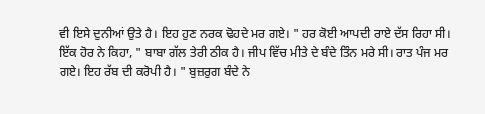ਵੀ ਇਸੇ ਦੁਨੀਆਂ ਉਤੇ ਹੈ। ਇਹ ਹੁਣ ਨਰਕ ਢੋਹਦੇ ਮਰ ਗਏ। " ਹਰ ਕੋਈ ਆਪਦੀ ਰਾਏ ਦੱਸ ਰਿਹਾ ਸੀ। ਇੱਕ ਹੋਰ ਨੇ ਕਿਹਾ, " ਬਾਬਾ ਗੱਲ ਤੇਰੀ ਠੀਕ ਹੈ। ਜੀਪ ਵਿੱਚ ਮੀਤੇ ਦੇ ਬੰਦੇ ਤਿੰਨ ਮਰੇ ਸੀ। ਰਾਤ ਪੰਜ ਮਰ ਗਏ। ਇਹ ਰੱਬ ਦੀ ਕਰੋਪੀ ਹੈ। " ਬੁਜ਼ਰੁਗ ਬੰਦੇ ਨੇ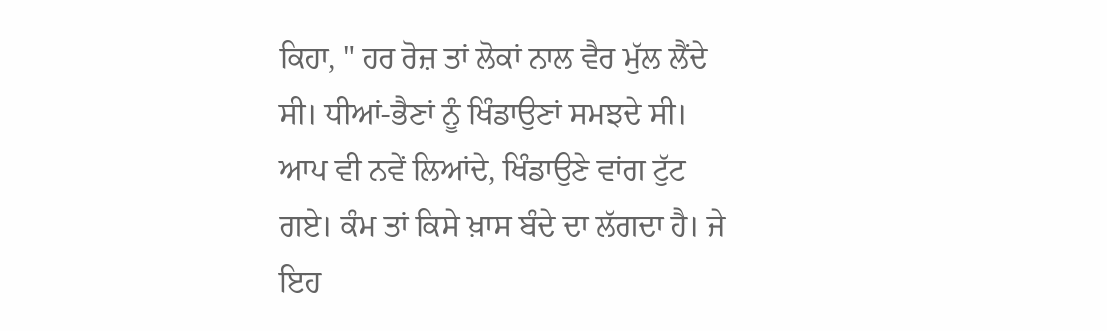ਕਿਹਾ, " ਹਰ ਰੋਜ਼ ਤਾਂ ਲੋਕਾਂ ਨਾਲ ਵੈਰ ਮੁੱਲ ਲੈਂਦੇ ਸੀ। ਧੀਆਂ-ਭੈਣਾਂ ਨੂੰ ਖਿੰਡਾਉਣਾਂ ਸਮਝਦੇ ਸੀ। ਆਪ ਵੀ ਨਵੇਂ ਲਿਆਂਦੇ, ਖਿੰਡਾਉਣੇ ਵਾਂਗ ਟੁੱਟ ਗਏ। ਕੰਮ ਤਾਂ ਕਿਸੇ ਖ਼ਾਸ ਬੰਦੇ ਦਾ ਲੱਗਦਾ ਹੈ। ਜੇ ਇਹ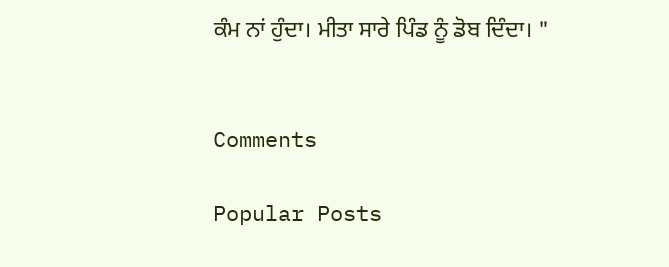ਕੰਮ ਨਾਂ ਹੁੰਦਾ। ਮੀਤਾ ਸਾਰੇ ਪਿੰਡ ਨੂੰ ਡੋਬ ਦਿੰਦਾ। "


Comments

Popular Posts